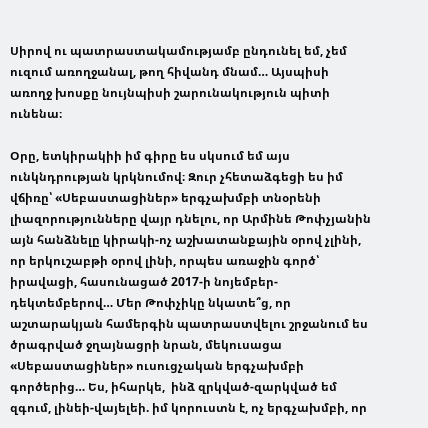Սիրով ու պատրաստակամությամբ ընդունել եմ, չեմ ուզում առողջանալ, թող հիվանդ մնամ… Այսպիսի առողջ խոսքը նույնպիսի շարունակություն պիտի ունենա։

Օրը, ետկիրակիի իմ գիրը ես սկսում եմ այս ունկնդրության կրկնումով։ Զուր չհետաձգեցի ես իմ վճիռը՝ «Սեբաստացիներ» երգչախմբի տնօրենի լիազորությունները վայր դնելու, որ Արմինե Թոփչյանին այն հանձնելը կիրակի-ոչ աշխատանքային օրով չլինի, որ երկուշաբթի օրով լինի, որպես առաջին գործ՝ իրավացի, հասունացած 2017-ի նոյեմբեր-դեկտեմբերով… Մեր Թոփչիկը նկատե՞ց, որ աշտարակյան համերգին պատրաստվելու շրջանում ես ծրագրված ջղայնացրի նրան, մեկուսացա «Սեբաստացիներ» ուսուցչական երգչախմբի գործերից… Ես, իհարկե,  ինձ զրկված-զարկված եմ զգում, լինեի-վայելեի. իմ կորուստն է, ոչ երգչախմբի, որ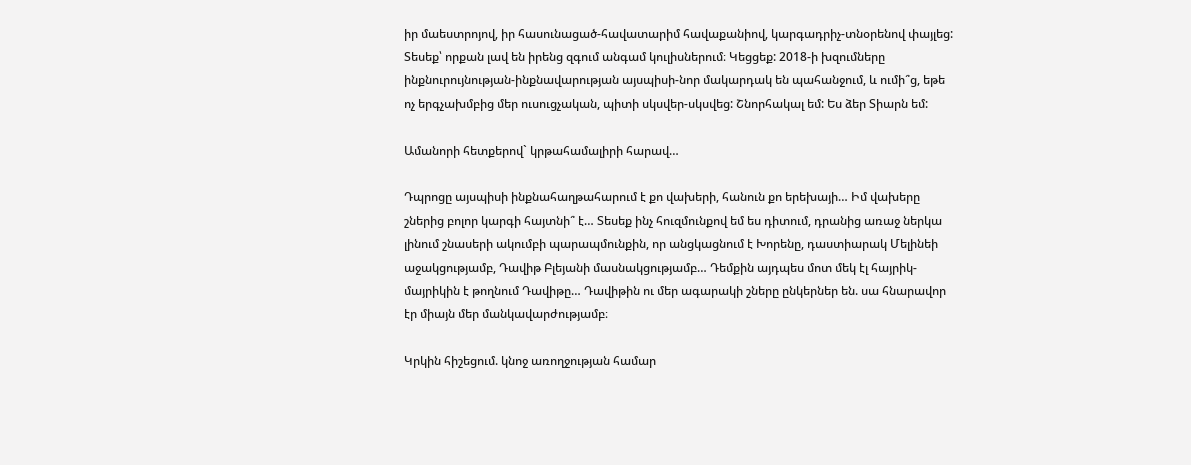իր մաեստրոյով, իր հասունացած-հավատարիմ հավաքանիով, կարգադրիչ-տնօրենով փայլեց: Տեսեք՝ որքան լավ են իրենց զգում անգամ կուլիսներում։ Կեցցեք: 2018-ի խզումները ինքնուրույնության-ինքնավարության այսպիսի-նոր մակարդակ են պահանջում, և ումի՞ց, եթե ոչ երգչախմբից մեր ուսուցչական, պիտի սկսվեր-սկսվեց: Շնորհակալ եմ: Ես ձեր Տիարն եմ:

Ամանորի հետքերով` կրթահամալիրի հարավ…

Դպրոցը այսպիսի ինքնահաղթահարում է քո վախերի, հանուն քո երեխայի… Իմ վախերը շներից բոլոր կարգի հայտնի՞ է… Տեսեք ինչ հուզմունքով եմ ես դիտում, դրանից առաջ ներկա լինում շնասերի ակումբի պարապմունքին, որ անցկացնում է Խորենը, դաստիարակ Մելինեի աջակցությամբ, Դավիթ Բլեյանի մասնակցությամբ… Դեմքին այդպես մոտ մեկ էլ հայրիկ-մայրիկին է թողնում Դավիթը… Դավիթին ու մեր ագարակի շները ընկերներ են. սա հնարավոր էր միայն մեր մանկավարժությամբ։

Կրկին հիշեցում. կնոջ առողջության համար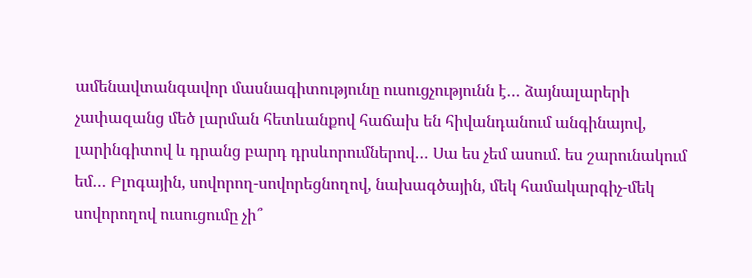ամենավտանգավոր մասնագիտությունը ուսուցչությունն է… ձայնալարերի չափազանց մեծ լարման հետևանքով հաճախ են հիվանդանում անգինայով, լարինգիտով և դրանց բարդ դրսևորումներով… Սա ես չեմ ասում. ես շարունակում եմ… Բլոգային, սովորող-սովորեցնողով, նախագծային, մեկ համակարգիչ-մեկ սովորողով ուսուցումը չի՞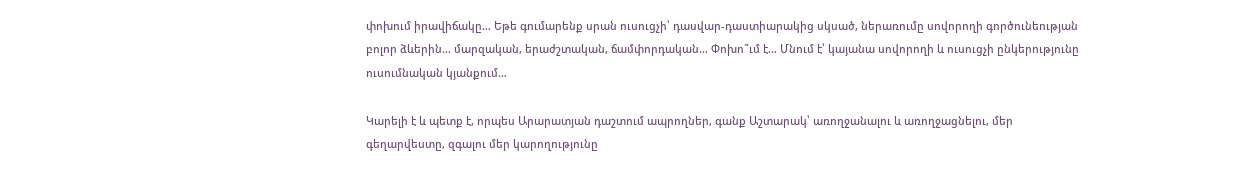փոխում իրավիճակը… Եթե գումարենք սրան ուսուցչի՝ դասվար-դաստիարակից սկսած, ներառումը սովորողի գործունեության բոլոր ձևերին… մարզական, երաժշտական, ճամփորդական… Փոխո՞ւմ է… Մնում է՝ կայանա սովորողի և ուսուցչի ընկերությունը ուսումնական կյանքում…

Կարելի է և պետք է, որպես Արարատյան դաշտում ապրողներ, գանք Աշտարակ՝ առողջանալու և առողջացնելու, մեր գեղարվեստը, զգալու մեր կարողությունը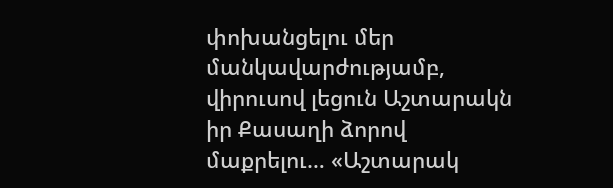փոխանցելու մեր մանկավարժությամբ, վիրուսով լեցուն Աշտարակն իր Քասաղի ձորով մաքրելու… «Աշտարակ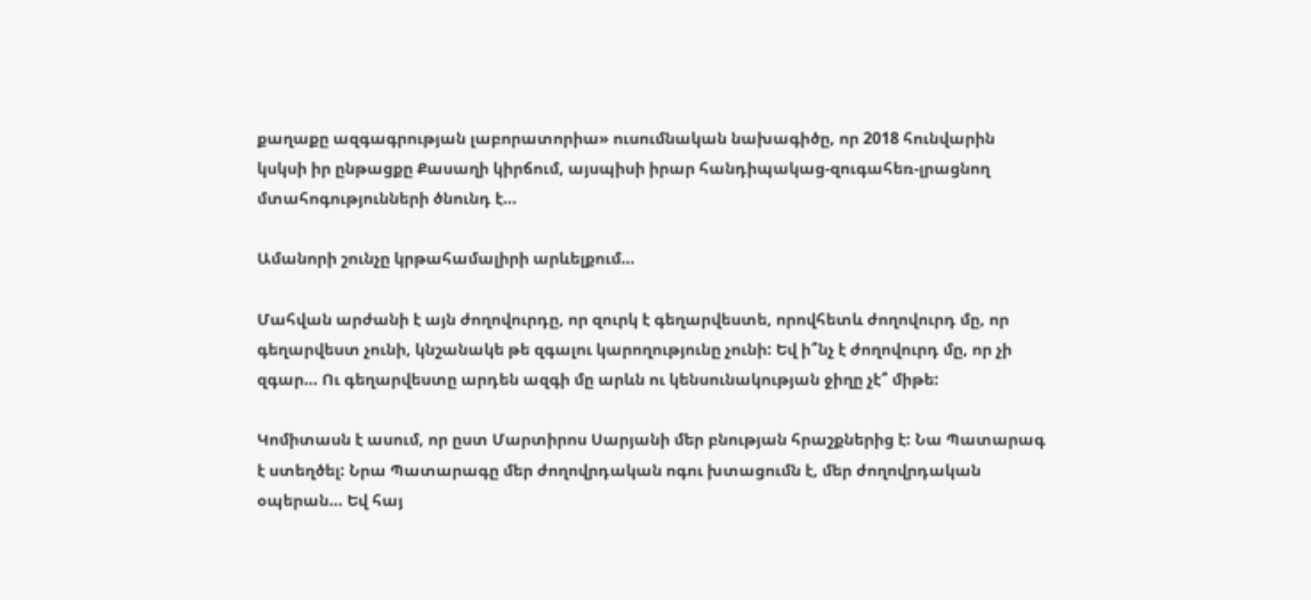քաղաքը ազգագրության լաբորատորիա» ուսումնական նախագիծը, որ 2018 հունվարին կսկսի իր ընթացքը Քասաղի կիրճում, այսպիսի իրար հանդիպակաց-զուգահեռ-լրացնող մտահոգությունների ծնունդ է…

Ամանորի շունչը կրթահամալիրի արևելքում…

Մահվան արժանի է այն ժողովուրդը, որ զուրկ է գեղարվեստե, որովհետև ժողովուրդ մը, որ գեղարվեստ չունի, կնշանակե թե զգալու կարողությունը չունի: Եվ ի՞նչ է ժողովուրդ մը, որ չի զգար… Ու գեղարվեստը արդեն ազգի մը արևն ու կենսունակության ջիղը չէ՞ միթե:

Կոմիտասն է ասում, որ ըստ Մարտիրոս Սարյանի մեր բնության հրաշքներից է: Նա Պատարագ է ստեղծել: Նրա Պատարագը մեր ժողովրդական ոգու խտացումն է, մեր ժողովրդական օպերան… Եվ հայ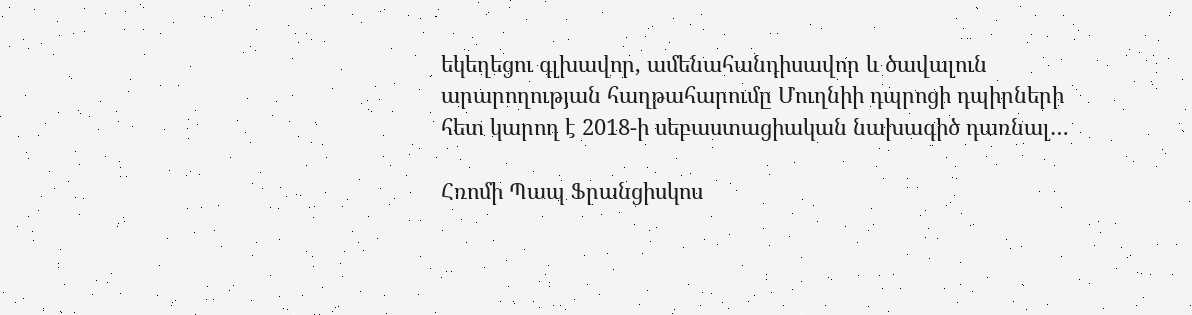եկեղեցու գլխավոր, ամենահանդիսավոր և ծավալուն արարողության հաղթահարումը Մուղնիի դպրոցի դպիրների հետ կարող է 2018-ի սեբաստացիական նախագիծ դառնալ…

Հռոմի Պապ Ֆրանցիսկոս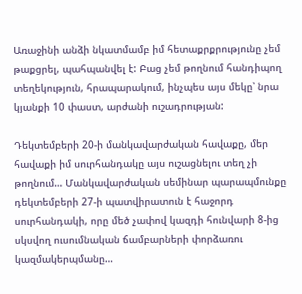Առաջինի անձի նկատմամբ իմ հետաքրքրությունը չեմ թաքցրել, պահպանվել է: Բաց չեմ թողնում հանդիպող տեղեկություն, հրապարակում, ինչպես այս մեկը՝ նրա կյանքի 10 փաստ, արժանի ուշադրության:

Դեկտեմբերի 20-ի մանկավարժական հավաքը, մեր հավաքի իմ սուրհանդակը այս ուշացնելու տեղ չի թողնում… Մանկավարժական սեմինար պարապմունքը դեկտեմբերի 27-ի պատվիրատուն է հաջորդ սուրհանդակի, որը մեծ չափով կազդի հունվարի 8-ից սկսվող ուսումնական ճամբարների փորձառու կազմակերպմանը…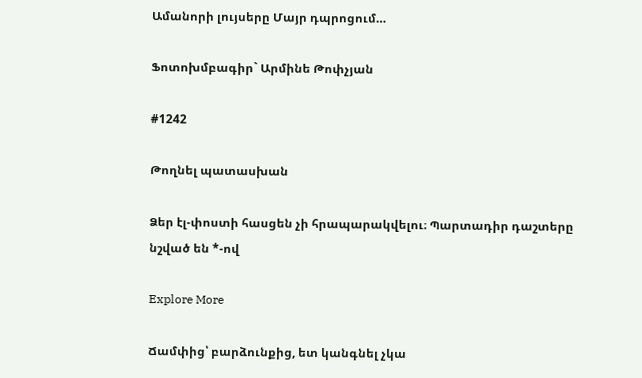Ամանորի լույսերը Մայր դպրոցում…

Ֆոտոխմբագիր` Արմինե Թոփչյան

#1242

Թողնել պատասխան

Ձեր էլ-փոստի հասցեն չի հրապարակվելու։ Պարտադիր դաշտերը նշված են *-ով

Explore More

Ճամփից՝ բարձունքից, ետ կանգնել չկա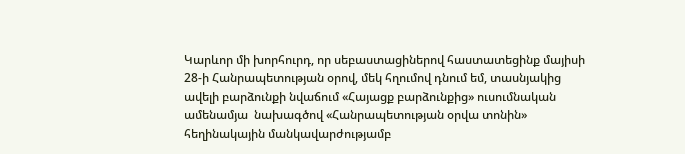Կարևոր մի խորհուրդ, որ սեբաստացիներով հաստատեցինք մայիսի 28-ի Հանրապետության օրով, մեկ հղումով դնում եմ, տասնյակից ավելի բարձունքի նվաճում «Հայացք բարձունքից» ուսումնական ամենամյա  նախագծով «Հանրապետության օրվա տոնին» հեղինակային մանկավարժությամբ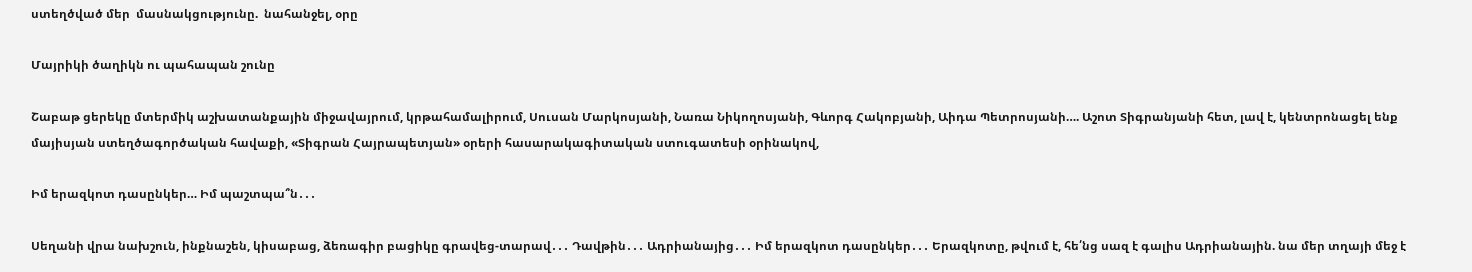ստեղծված մեր  մասնակցությունը.  նահանջել, օրը

Մայրիկի ծաղիկն ու պահապան շունը

Շաբաթ ցերեկը մտերմիկ աշխատանքային միջավայրում, կրթահամալիրում, Սուսան Մարկոսյանի, Նառա Նիկողոսյանի, Գևորգ Հակոբյանի, Աիդա Պետրոսյանի…. Աշոտ Տիգրանյանի հետ, լավ է, կենտրոնացել ենք մայիսյան ստեղծագործական հավաքի, «Տիգրան Հայրապետյան» օրերի հասարակագիտական ստուգատեսի օրինակով,

Իմ երազկոտ դասընկեր… Իմ պաշտպա՞ն․․․

Սեղանի վրա նախշուն, ինքնաշեն, կիսաբաց, ձեռագիր բացիկը գրավեց-տարավ․․․ Դավթին․․․ Ադրիանայից․․․ Իմ երազկոտ դասընկեր․․․ Երազկոտը, թվում է, հե՛նց սազ է գալիս Ադրիանային. նա մեր տղայի մեջ է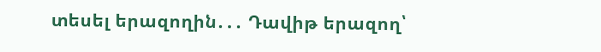տեսել երազողին․․․ Դավիթ երազող՝